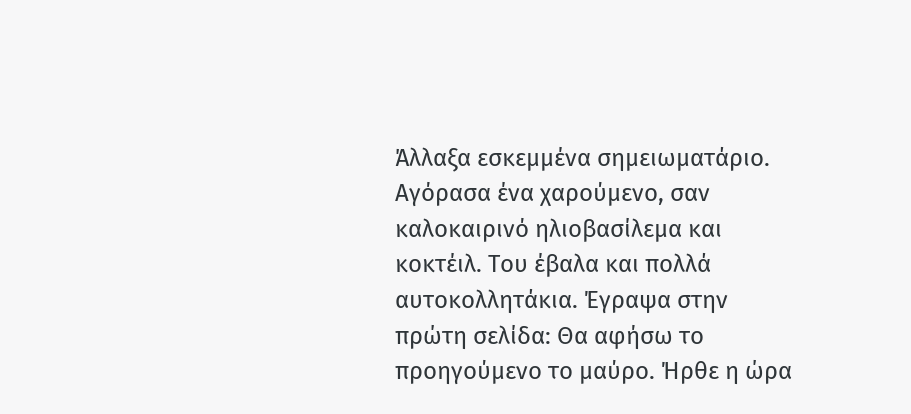Άλλαξα εσκεμμένα σημειωματάριο. Αγόρασα ένα χαρούμενο, σαν καλοκαιρινό ηλιοβασίλεμα και κοκτέιλ. Του έβαλα και πολλά αυτοκολλητάκια. Έγραψα στην πρώτη σελίδα: Θα αφήσω το προηγούμενο το μαύρο. Ήρθε η ώρα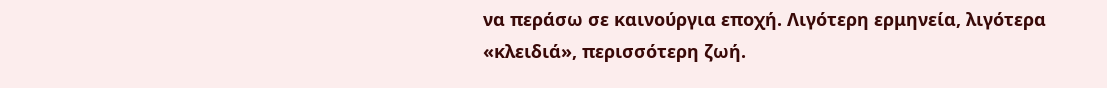να περάσω σε καινούργια εποχή. Λιγότερη ερμηνεία, λιγότερα «κλειδιά», περισσότερη ζωή.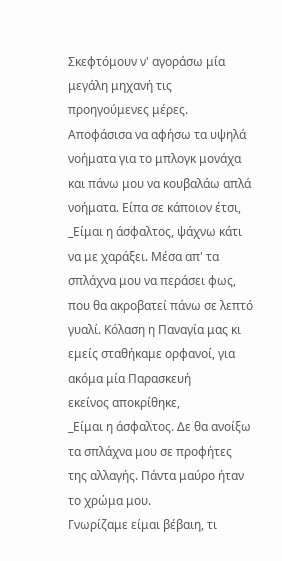Σκεφτόμουν ν' αγοράσω μία μεγάλη μηχανή τις προηγούμενες μέρες. Αποφάσισα να αφήσω τα υψηλά νοήματα για το μπλογκ μονάχα και πάνω μου να κουβαλάω απλά νοήματα. Είπα σε κάποιον έτσι,
_Είμαι η άσφαλτος, ψάχνω κάτι να με χαράξει. Μέσα απ' τα σπλάχνα μου να περάσει φως, που θα ακροβατεί πάνω σε λεπτό γυαλί. Κόλαση η Παναγία μας κι εμείς σταθήκαμε ορφανοί, για ακόμα μία Παρασκευή
εκείνος αποκρίθηκε,
_Είμαι η άσφαλτος. Δε θα ανοίξω τα σπλάχνα μου σε προφήτες της αλλαγής. Πάντα μαύρο ήταν το χρώμα μου.
Γνωρίζαμε είμαι βέβαιη, τι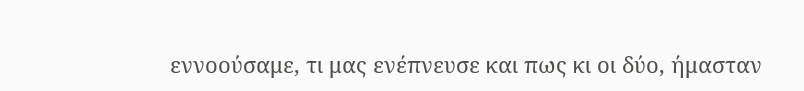εννοούσαμε, τι μας ενέπνευσε και πως κι οι δύο, ήμασταν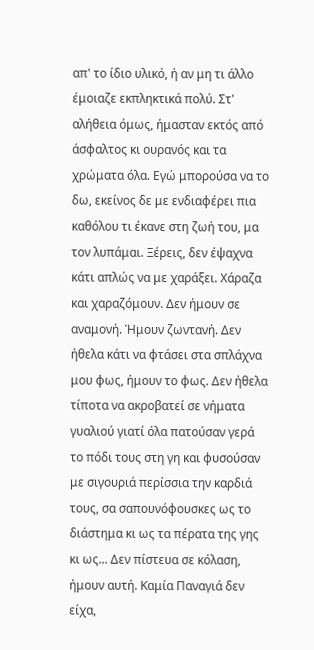απ' το ίδιο υλικό, ή αν μη τι άλλο έμοιαζε εκπληκτικά πολύ. Στ' αλήθεια όμως, ήμασταν εκτός από άσφαλτος κι ουρανός και τα χρώματα όλα. Εγώ μπορούσα να το δω, εκείνος δε με ενδιαφέρει πια καθόλου τι έκανε στη ζωή του, μα τον λυπάμαι. Ξέρεις, δεν έψαχνα κάτι απλώς να με χαράξει. Χάραζα και χαραζόμουν. Δεν ήμουν σε αναμονή. Ήμουν ζωντανή. Δεν ήθελα κάτι να φτάσει στα σπλάχνα μου φως, ήμουν το φως. Δεν ήθελα τίποτα να ακροβατεί σε νήματα γυαλιού γιατί όλα πατούσαν γερά το πόδι τους στη γη και φυσούσαν με σιγουριά περίσσια την καρδιά τους, σα σαπουνόφουσκες ως το διάστημα κι ως τα πέρατα της γης κι ως... Δεν πίστευα σε κόλαση, ήμουν αυτή. Καμία Παναγιά δεν είχα,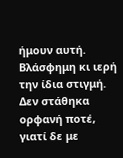ήμουν αυτή. Βλάσφημη κι ιερή την ίδια στιγμή. Δεν στάθηκα ορφανή ποτέ, γιατί δε με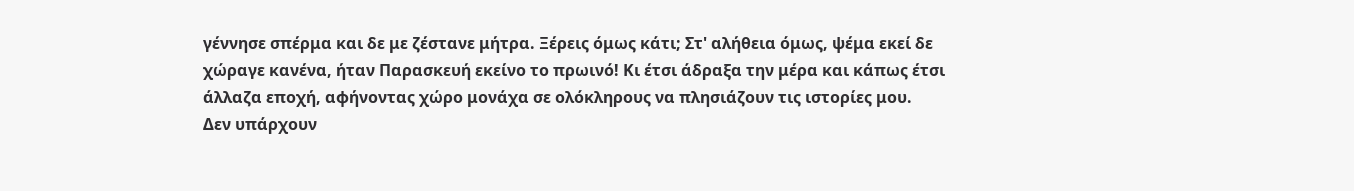γέννησε σπέρμα και δε με ζέστανε μήτρα. Ξέρεις όμως κάτι; Στ' αλήθεια όμως, ψέμα εκεί δε χώραγε κανένα, ήταν Παρασκευή εκείνο το πρωινό! Κι έτσι άδραξα την μέρα και κάπως έτσι άλλαζα εποχή, αφήνοντας χώρο μονάχα σε ολόκληρους να πλησιάζουν τις ιστορίες μου.
Δεν υπάρχουν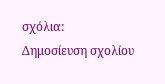σχόλια:
Δημοσίευση σχολίου